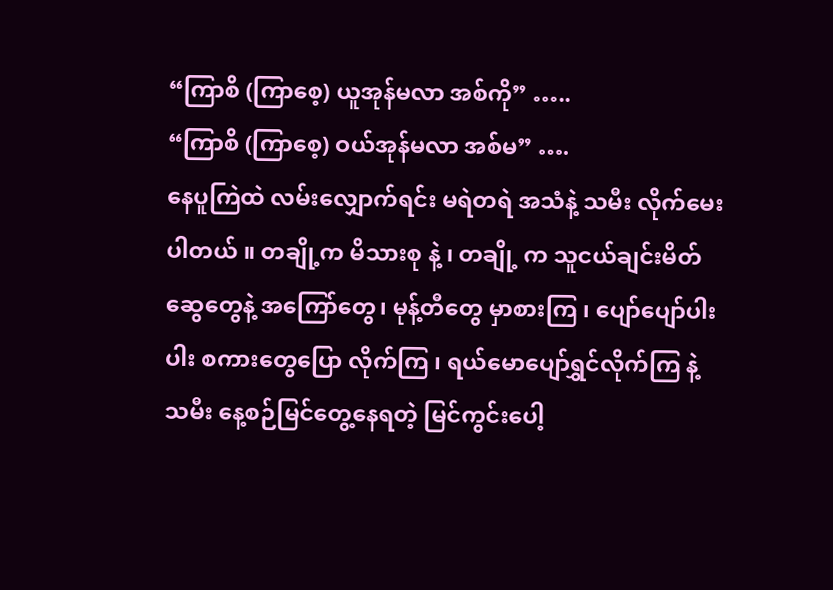“ကြာစိ (ကြာစေ့) ယူအုန်မလာ အစ်ကို” …..
“ကြာစိ (ကြာစေ့) ဝယ်အုန်မလာ အစ်မ” ….
နေပူကြဲထဲ လမ်းလျှောက်ရင်း မရဲတရဲ အသံနဲ့ သမီး လိုက်မေးပါတယ် ။ တချို့က မိသားစု နဲ့ ၊ တချို့ က သူငယ်ချင်းမိတ်ဆွေတွေနဲ့ အကြော်တွေ၊ မုန့်တီတွေ မှာစားကြ ၊ ပျော်ပျော်ပါးပါး စကားတွေပြော လိုက်ကြ ၊ ရယ်မောပျော်ရွှင်လိုက်ကြ နဲ့ သမီး နေ့စဉ်မြင်တွေ့နေရတဲ့ မြင်ကွင်းပေါ့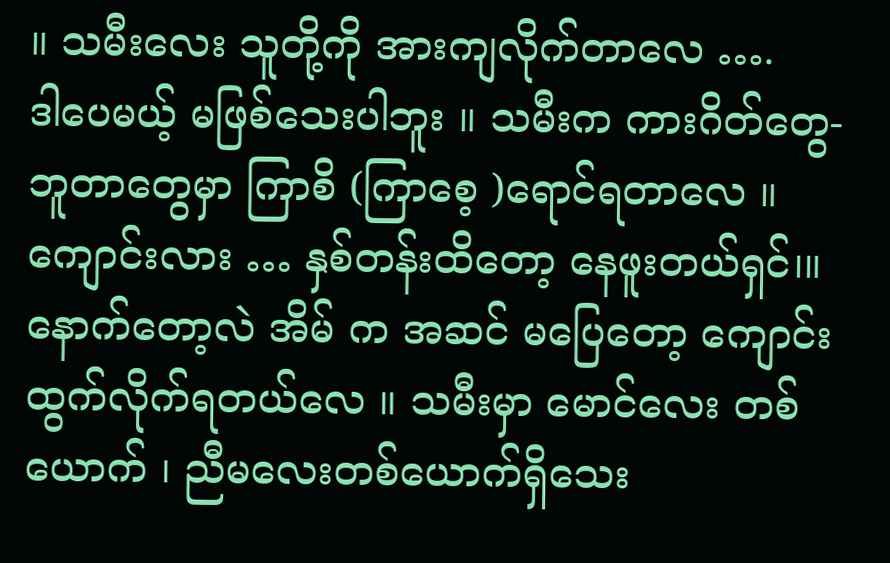။ သမီးလေး သူတို့ကို အားကျလိုက်တာလေ ….
ဒါပေမယ့် မဖြစ်သေးပါဘူး ။ သမီးက ကားဂိတ်တွေ-ဘူတာတွေမှာ ကြာစိ (ကြာစေ့ )ရောင်ရတာလေ ။
ကျောင်းလား … နှစ်တန်းထိတော့ နေဖူးတယ်ရှင်၊။ နောက်တော့လဲ အိမ် က အဆင် မပြေတော့ ကျောင်းထွက်လိုက်ရတယ်လေ ။ သမီးမှာ မောင်လေး တစ်ယောက် ၊ ညီမလေးတစ်ယောက်ရှိသေး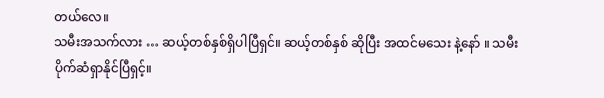တယ်လေ။
သမီးအသက်လား … ဆယ့်တစ်နှစ်ရှိပါပြီရှင်။ ဆယ့်တစ်နှစ် ဆိုပြီး အထင်မသေး နဲ့နော် ။ သမီးပိုက်ဆံရှာနိုင်ပြီရှင့်။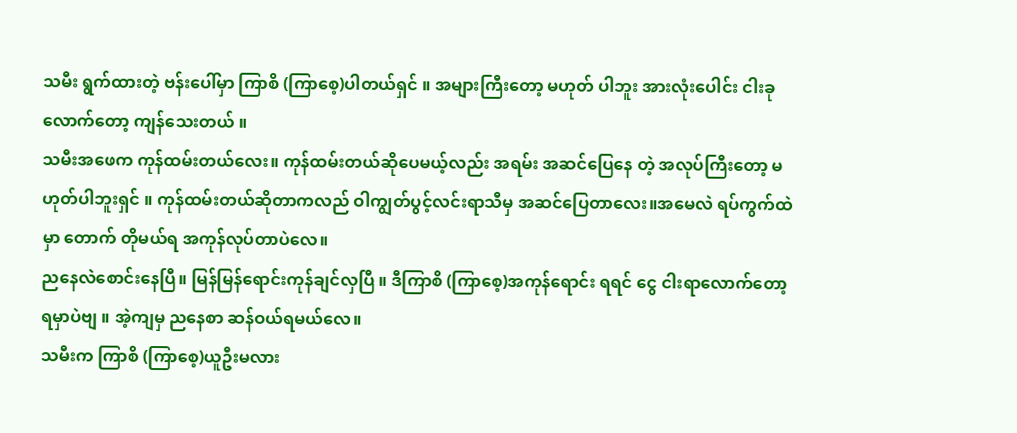သမီး ရွက်ထားတဲ့ ဗန်းပေါ်မှာ ကြာစိ (ကြာစေ့)ပါတယ်ရှင် ။ အများကြီးတော့ မဟုတ် ပါဘူး အားလုံးပေါင်း ငါးခုလောက်တော့ ကျန်သေးတယ် ။
သမီးအဖေက ကုန်ထမ်းတယ်လေး။ ကုန်ထမ်းတယ်ဆိုပေမယ့်လည်း အရမ်း အဆင်ပြေနေ တဲ့ အလုပ်ကြီးတော့ မဟုတ်ပါဘူးရှင် ။ ကုန်ထမ်းတယ်ဆိုတာကလည် ဝါကျွတ်ပွင့်လင်းရာသီမှ အဆင်ပြေတာလေး။အမေလဲ ရပ်ကွက်ထဲမှာ တောက် တိုမယ်ရ အကုန်လုပ်တာပဲလေ။
ညနေလဲစောင်းနေပြီ။ မြန်မြန်ရောင်းကုန်ချင်လှပြီ ။ ဒီကြာစိ (ကြာစေ့)အကုန်ရောင်း ရရင် ငွေ ငါးရာလောက်တော့ရမှာပဲဗျ ။ အဲ့ကျမှ ညနေစာ ဆန်ဝယ်ရမယ်လေ။
သမီးက ကြာစိ (ကြာစေ့)ယူဦးမလား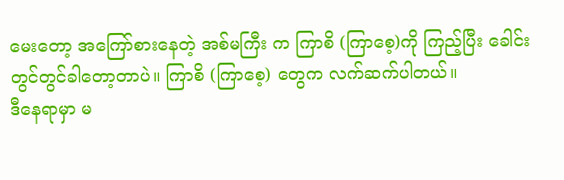မေးတော့ အကြော်စားနေတဲ့ အစ်မကြီး က ကြာစိ (ကြာစေ့)ကို ကြည့်ပြီး ခေါင်းတွင်တွင်ခါတော့တာပဲ။ ကြာစိ (ကြာစေ့) တွေက လက်ဆက်ပါတယ်။
ဒီနေရာမှာ မ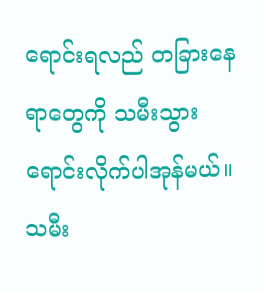ရောင်းရလည် တခြားနေရာတွေကို သမီးသွားရောင်းလိုက်ပါအုန်မယ်။
သမီး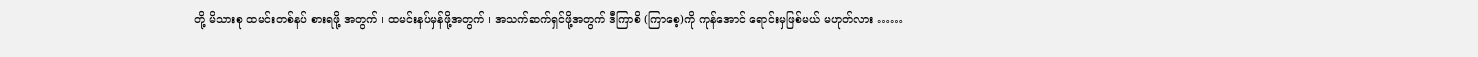တို့ မိသားစု ထမင်းတစ်နပ် စားရဖို့ အတွက် ၊ ထမင်းနပ်မှန်ဖို့အတွက် ၊ အသက်ဆက်ရှင်ဖို့အတွက် ဒီကြာစိ (ကြာစေ့)ကို ကုန်အောင် ရောင်းမှဖြစ်မယ် မဟုတ်လား ……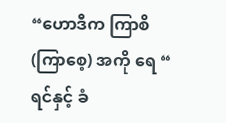“ဟောဒီက ကြာစိ (ကြာစေ့) အကို ရေ “
ရင်နှင့် ခံ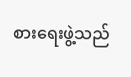စားရေးဖွဲ့သည်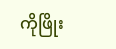ကိုဖြိုး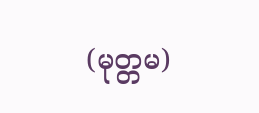(မုတ္တမ)